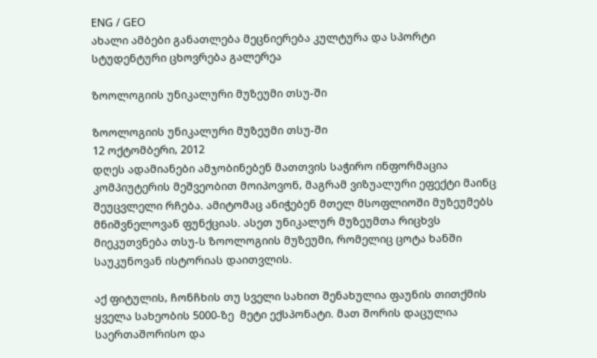ENG / GEO
ახალი ამბები განათლება მეცნიერება კულტურა და სპორტი სტუდენტური ცხოვრება გალერეა

ზოოლოგიის უნიკალური მუზეუმი თსუ-ში

ზოოლოგიის უნიკალური მუზეუმი თსუ-ში
12 ოქტომბერი, 2012
დღეს ადამიანები ამჯობინებენ მათთვის საჭირო ინფორმაცია კომპიუტერის მეშვეობით მოიპოვონ, მაგრამ ვიზუალური ეფექტი მაინც შეუცვლელი რჩება. ამიტომაც ანიჭებენ მთელ მსოფლიოში მუზეუმებს მნიშვნელოვან ფუნქციას. ასეთ უნიკალურ მუზეუმთა რიცხვს მიეკუთვნება თსუ-ს ზოოლოგიის მუზეუმი, რომელიც ცოტა ხანში საუკუნოვან ისტორიას დაითვლის.

აქ ფიტულის, ჩონჩხის თუ სველი სახით შენახულია ფაუნის თითქმის ყველა სახეობის 5000-ზე  მეტი ექსპონატი. მათ შორის დაცულია საერთაშორისო და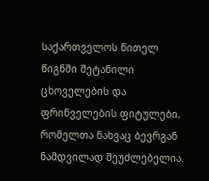საქართველოს წითელ წიგნში შეტანილი ცხოველების და ფრინველების ფიტულები, რომელთა ნახვაც ბევრგან ნამდვილად შეუძლებელია.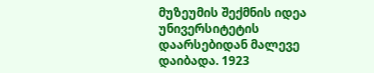მუზეუმის შექმნის იდეა უნივერსიტეტის დაარსებიდან მალევე დაიბადა. 1923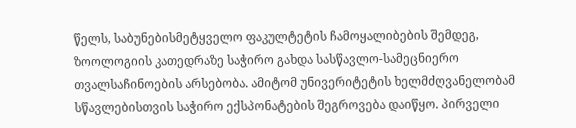წელს, საბუნებისმეტყველო ფაკულტეტის ჩამოყალიბების შემდეგ, ზოოლოგიის კათედრაზე საჭირო გახდა სასწავლო-სამეცნიერო თვალსაჩინოების არსებობა. ამიტომ უნივერიტეტის ხელმძღვანელობამ  სწავლებისთვის საჭირო ექსპონატების შეგროვება დაიწყო. პირველი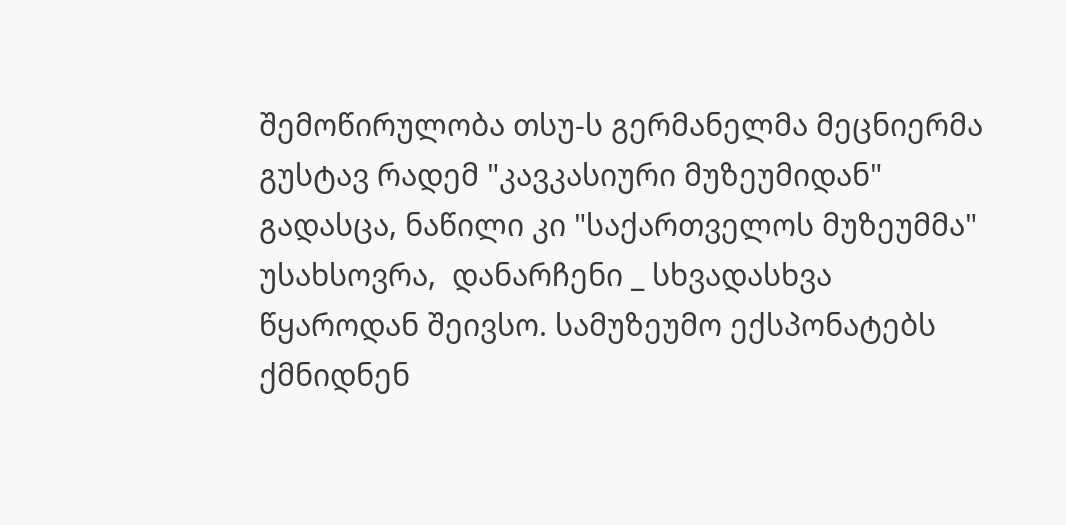შემოწირულობა თსუ-ს გერმანელმა მეცნიერმა გუსტავ რადემ "კავკასიური მუზეუმიდან" გადასცა, ნაწილი კი "საქართველოს მუზეუმმა" უსახსოვრა,  დანარჩენი _ სხვადასხვა წყაროდან შეივსო. სამუზეუმო ექსპონატებს ქმნიდნენ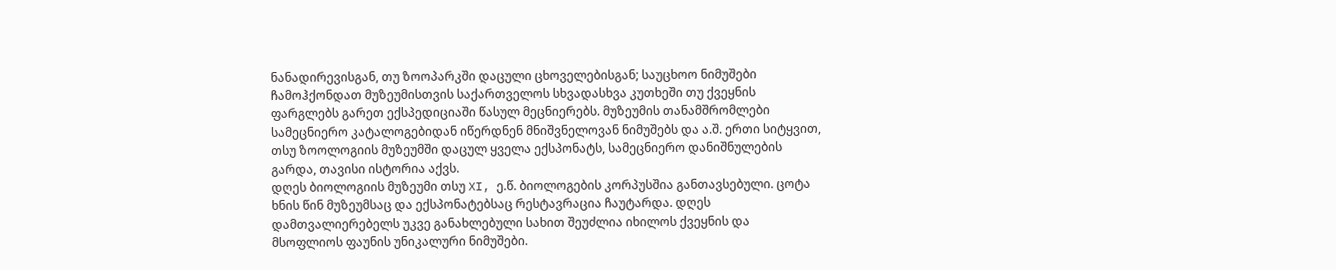ნანადირევისგან, თუ ზოოპარკში დაცული ცხოველებისგან; საუცხოო ნიმუშები ჩამოჰქონდათ მუზეუმისთვის საქართველოს სხვადასხვა კუთხეში თუ ქვეყნის ფარგლებს გარეთ ექსპედიციაში წასულ მეცნიერებს. მუზეუმის თანამშრომლები სამეცნიერო კატალოგებიდან იწერდნენ მნიშვნელოვან ნიმუშებს და ა.შ. ერთი სიტყვით, თსუ ზოოლოგიის მუზეუმში დაცულ ყველა ექსპონატს, სამეცნიერო დანიშნულების გარდა, თავისი ისტორია აქვს.
დღეს ბიოლოგიის მუზეუმი თსუ XI, ე.წ. ბიოლოგების კორპუსშია განთავსებული. ცოტა ხნის წინ მუზეუმსაც და ექსპონატებსაც რესტავრაცია ჩაუტარდა. დღეს დამთვალიერებელს უკვე განახლებული სახით შეუძლია იხილოს ქვეყნის და მსოფლიოს ფაუნის უნიკალური ნიმუშები.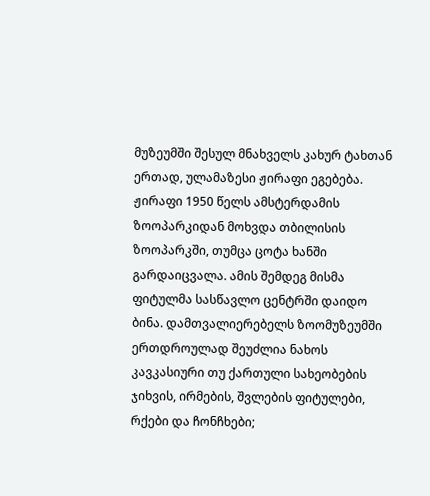მუზეუმში შესულ მნახველს კახურ ტახთან ერთად, ულამაზესი ჟირაფი ეგებება. ჟირაფი 1950 წელს ამსტერდამის ზოოპარკიდან მოხვდა თბილისის ზოოპარკში, თუმცა ცოტა ხანში გარდაიცვალა. ამის შემდეგ მისმა ფიტულმა სასწავლო ცენტრში დაიდო ბინა. დამთვალიერებელს ზოომუზეუმში ერთდროულად შეუძლია ნახოს კავკასიური თუ ქართული სახეობების ჯიხვის, ირმების, შვლების ფიტულები, რქები და ჩონჩხები;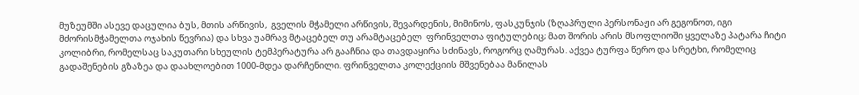მუზეუმში ასევე დაცულია ბუს, მთის არწივის,  გველის მჭამელი არწივის, შევარდენის, მიმინოს, ფასკუნჯის (ზღაპრული პერსონაჟი არ გეგონოთ, იგი მძორისმჭამელთა ოჯახის წევრია) და სხვა უამრავ მტაცებელ თუ არამტაცებელ  ფრინველთა ფიტულებიც; მათ შორის არის მსოფლიოში ყველაზე პატარა ჩიტი კოლიბრი, რომელსაც საკუთარი სხეულის ტემპერატურა არ გააჩნია და თავდაყირა სძინავს, როგორც ღამურას. აქვეა ტურფა წერო და სრეტხი, რომელიც გადაშენების გზაზეა და დაახლოებით 1000-მდეა დარჩენილი. ფრინველთა კოლექციის მშვენებაა მანილას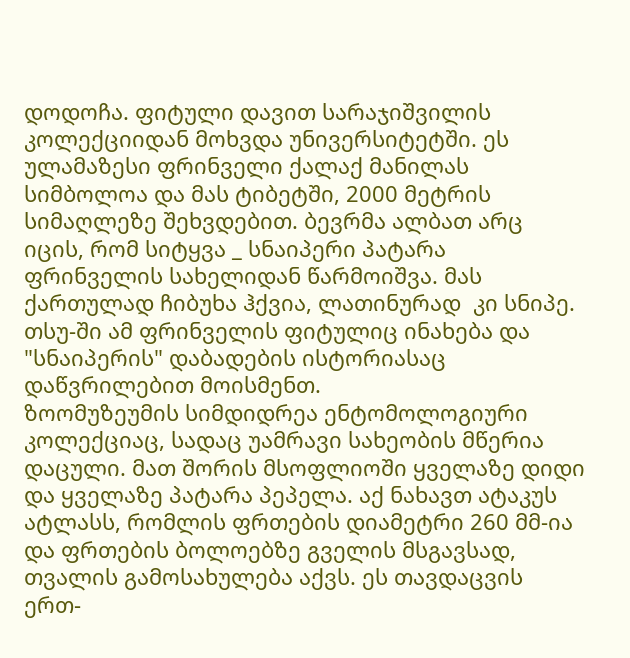დოდოჩა. ფიტული დავით სარაჯიშვილის კოლექციიდან მოხვდა უნივერსიტეტში. ეს ულამაზესი ფრინველი ქალაქ მანილას სიმბოლოა და მას ტიბეტში, 2000 მეტრის სიმაღლეზე შეხვდებით. ბევრმა ალბათ არც იცის, რომ სიტყვა _ სნაიპერი პატარა ფრინველის სახელიდან წარმოიშვა. მას ქართულად ჩიბუხა ჰქვია, ლათინურად  კი სნიპე. თსუ-ში ამ ფრინველის ფიტულიც ინახება და "სნაიპერის" დაბადების ისტორიასაც დაწვრილებით მოისმენთ.
ზოომუზეუმის სიმდიდრეა ენტომოლოგიური კოლექციაც, სადაც უამრავი სახეობის მწერია დაცული. მათ შორის მსოფლიოში ყველაზე დიდი და ყველაზე პატარა პეპელა. აქ ნახავთ ატაკუს ატლასს, რომლის ფრთების დიამეტრი 260 მმ-ია და ფრთების ბოლოებზე გველის მსგავსად, თვალის გამოსახულება აქვს. ეს თავდაცვის ერთ-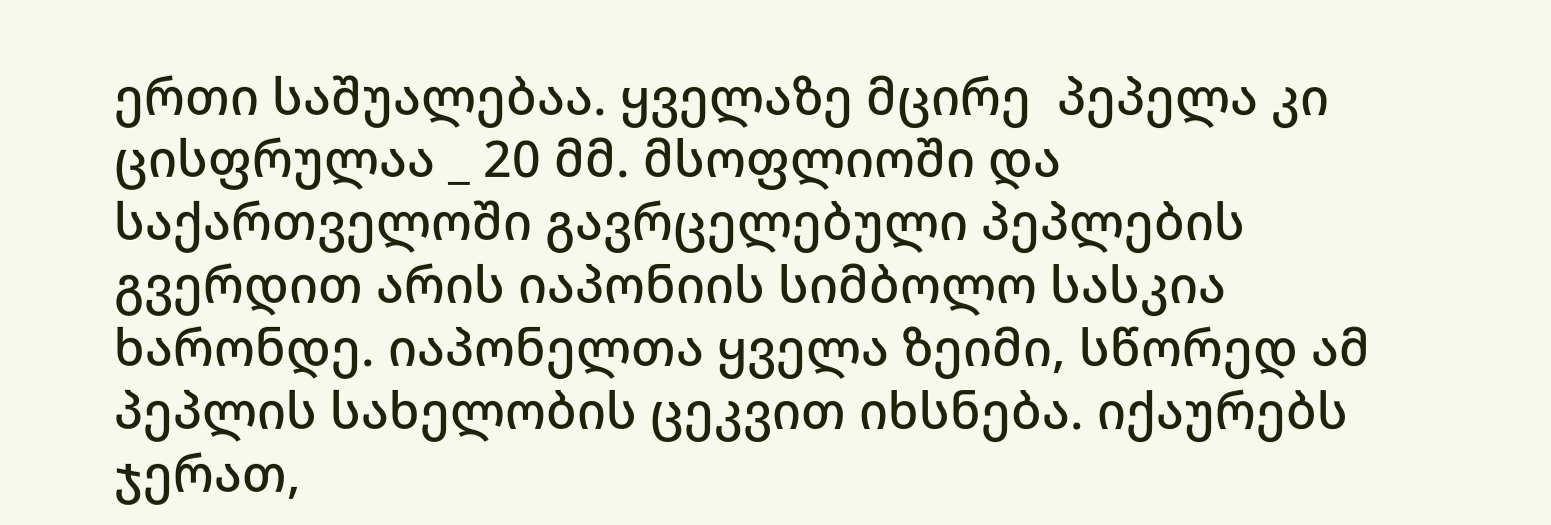ერთი საშუალებაა. ყველაზე მცირე  პეპელა კი ცისფრულაა _ 20 მმ. მსოფლიოში და საქართველოში გავრცელებული პეპლების გვერდით არის იაპონიის სიმბოლო სასკია ხარონდე. იაპონელთა ყველა ზეიმი, სწორედ ამ პეპლის სახელობის ცეკვით იხსნება. იქაურებს ჯერათ,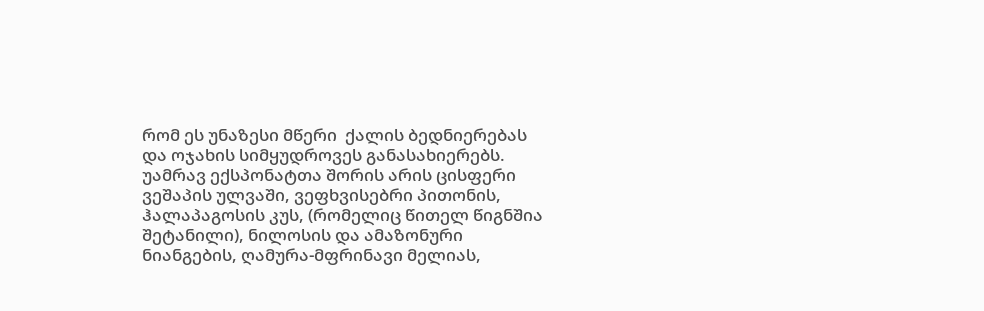რომ ეს უნაზესი მწერი  ქალის ბედნიერებას და ოჯახის სიმყუდროვეს განასახიერებს.
უამრავ ექსპონატთა შორის არის ცისფერი ვეშაპის ულვაში, ვეფხვისებრი პითონის, ჰალაპაგოსის კუს, (რომელიც წითელ წიგნშია შეტანილი), ნილოსის და ამაზონური ნიანგების, ღამურა-მფრინავი მელიას,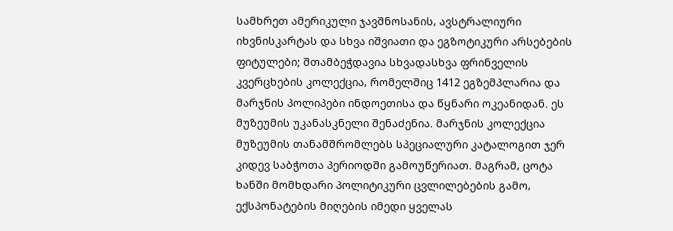სამხრეთ ამერიკული ჯავშნოსანის, ავსტრალიური იხვნისკარტას და სხვა იშვიათი და ეგზოტიკური არსებების ფიტულები; შთამბეჭდავია სხვადასხვა ფრინველის კვერცხების კოლექცია, რომელშიც 1412 ეგზემპლარია და მარჯნის პოლიპები ინდოეთისა და წყნარი ოკეანიდან. ეს მუზეუმის უკანასკნელი შენაძენია. მარჯნის კოლექცია მუზეუმის თანამშრომლებს სპეციალური კატალოგით ჯერ კიდევ საბჭოთა პერიოდში გამოუწერიათ. მაგრამ, ცოტა ხანში მომხდარი პოლიტიკური ცვლილებების გამო, ექსპონატების მიღების იმედი ყველას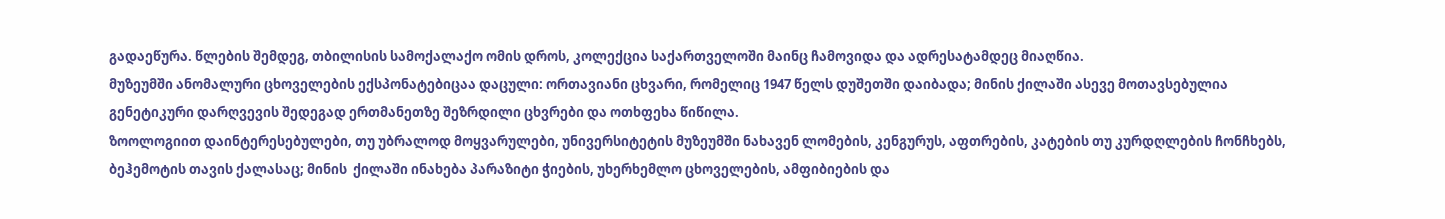გადაეწურა. წლების შემდეგ, თბილისის სამოქალაქო ომის დროს, კოლექცია საქართველოში მაინც ჩამოვიდა და ადრესატამდეც მიაღწია.
მუზეუმში ანომალური ცხოველების ექსპონატებიცაა დაცული: ორთავიანი ცხვარი, რომელიც 1947 წელს დუშეთში დაიბადა; მინის ქილაში ასევე მოთავსებულია გენეტიკური დარღვევის შედეგად ერთმანეთზე შეზრდილი ცხვრები და ოთხფეხა წიწილა.
ზოოლოგიით დაინტერესებულები, თუ უბრალოდ მოყვარულები, უნივერსიტეტის მუზეუმში ნახავენ ლომების, კენგურუს, აფთრების, კატების თუ კურდღლების ჩონჩხებს, ბეჰემოტის თავის ქალასაც; მინის  ქილაში ინახება პარაზიტი ჭიების, უხერხემლო ცხოველების, ამფიბიების და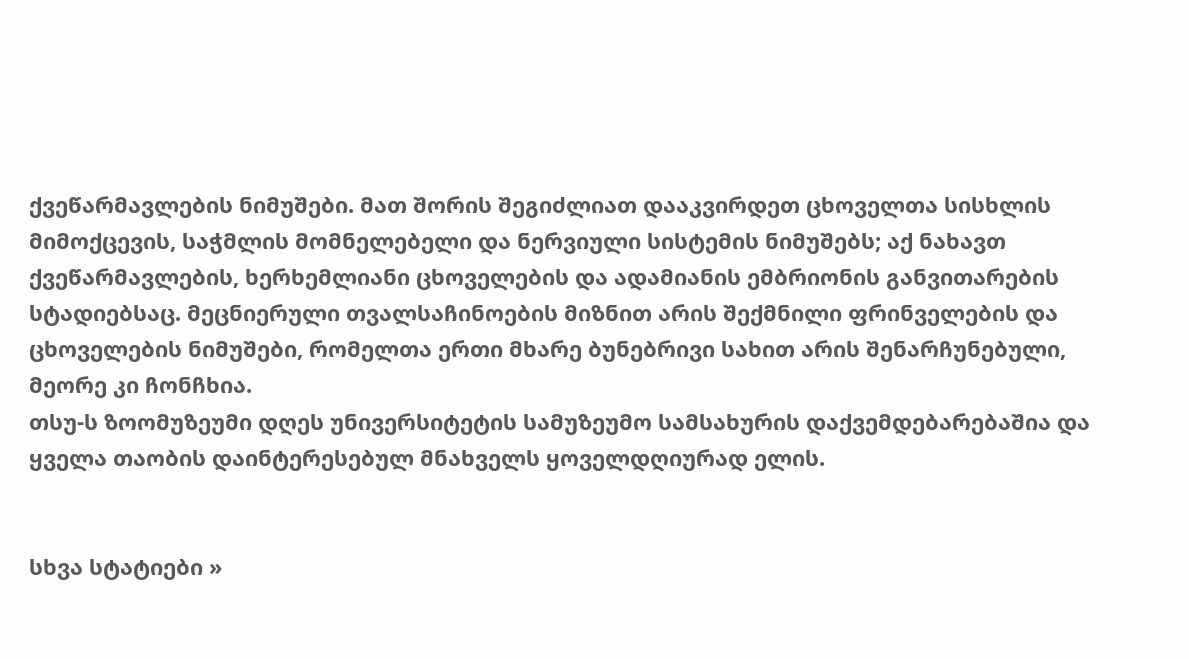ქვეწარმავლების ნიმუშები. მათ შორის შეგიძლიათ დააკვირდეთ ცხოველთა სისხლის მიმოქცევის, საჭმლის მომნელებელი და ნერვიული სისტემის ნიმუშებს; აქ ნახავთ ქვეწარმავლების, ხერხემლიანი ცხოველების და ადამიანის ემბრიონის განვითარების სტადიებსაც. მეცნიერული თვალსაჩინოების მიზნით არის შექმნილი ფრინველების და ცხოველების ნიმუშები, რომელთა ერთი მხარე ბუნებრივი სახით არის შენარჩუნებული, მეორე კი ჩონჩხია.
თსუ-ს ზოომუზეუმი დღეს უნივერსიტეტის სამუზეუმო სამსახურის დაქვემდებარებაშია და ყველა თაობის დაინტერესებულ მნახველს ყოველდღიურად ელის.


სხვა სტატიები »